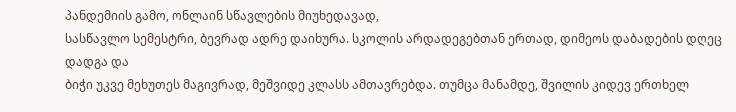პანდემიის გამო, ონლაინ სწავლების მიუხედავად,
სასწავლო სემესტრი, ბევრად ადრე დაიხურა. სკოლის არდადეგებთან ერთად, დიმეოს დაბადების დღეც დადგა და
ბიჭი უკვე მეხუთეს მაგივრად, მეშვიდე კლასს ამთავრებდა. თუმცა მანამდე, შვილის კიდევ ერთხელ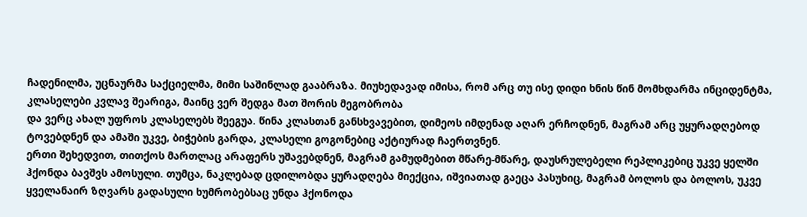ჩადენილმა, უცნაურმა საქციელმა, მიმი საშინლად გააბრაზა. მიუხედავად იმისა, რომ არც თუ ისე დიდი ხნის წინ მომხდარმა ინციდენტმა, კლასელები კვლავ შეარიგა, მაინც ვერ შედგა მათ შორის მეგობრობა
და ვერც ახალ უფროს კლასელებს შეეგუა. წინა კლასთან განსხვავებით, დიმეოს იმდენად აღარ ერჩოდნენ, მაგრამ არც უყურადღებოდ ტოვებდნენ და ამაში უკვე, ბიჭების გარდა, კლასელი გოგონებიც აქტიურად ჩაერთვნენ.
ერთი შეხედვით, თითქოს მართლაც არაფერს უშავებდნენ, მაგრამ გამუდმებით მწარე-მწარე, დაუსრულებელი რეპლიკებიც უკვე ყელში ჰქონდა ბავშვს ამოსული. თუმცა, ნაკლებად ცდილობდა ყურადღება მიექცია, იშვიათად გაეცა პასუხიც, მაგრამ ბოლოს და ბოლოს, უკვე ყველანაირ ზღვარს გადასული ხუმრობებსაც უნდა ჰქონოდა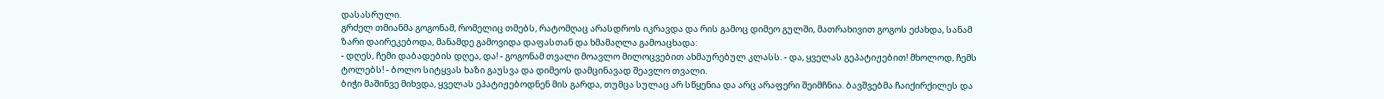დასასრული.
გრძელ თმიანმა გოგონამ, რომელიც თმებს, რატომღაც არასდროს იკრავდა და რის გამოც დიმეო გულში, მათრახივით გოგოს ეძახდა, სანამ ზარი დაირეკებოდა, მანამდე გამოვიდა დაფასთან და ხმამაღლა გამოაცხადა:
- დღეს, ჩემი დაბადების დღეა, და! - გოგონამ თვალი მოავლო მილოცვებით ახმაურებულ კლასს. - და, ყველას გეპატიჟებით! მხოლოდ, ჩემს ტოლებს! - ბოლო სიტყვას ხაზი გაუსვა და დიმეოს დამცინავად შეავლო თვალი.
ბიჭი მაშინვე მიხვდა, ყველას ეპატიჟებოდნენ მის გარდა, თუმცა სულაც არ სწყენია და არც არაფერი შეიმჩნია. ბავშვებმა ჩაიქირქილეს და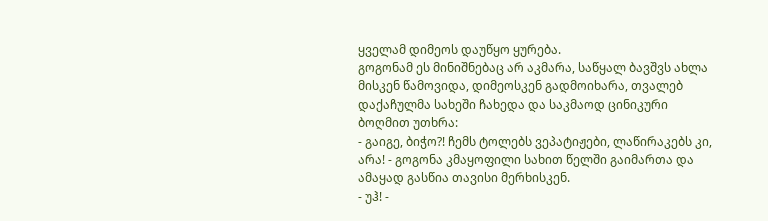ყველამ დიმეოს დაუწყო ყურება.
გოგონამ ეს მინიშნებაც არ აკმარა, საწყალ ბავშვს ახლა მისკენ წამოვიდა, დიმეოსკენ გადმოიხარა, თვალებ დაქაჩულმა სახეში ჩახედა და საკმაოდ ცინიკური ბოღმით უთხრა:
- გაიგე, ბიჭო?! ჩემს ტოლებს ვეპატიჟები, ლაწირაკებს კი, არა! - გოგონა კმაყოფილი სახით წელში გაიმართა და ამაყად გასწია თავისი მერხისკენ.
- უჰ! -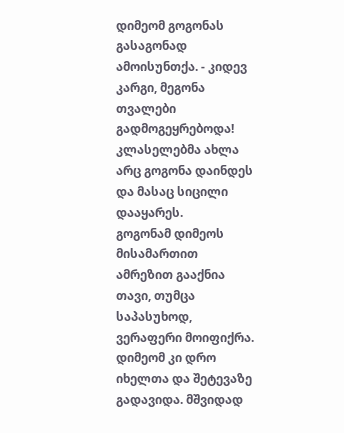დიმეომ გოგონას გასაგონად ამოისუნთქა. - კიდევ კარგი, მეგონა თვალები გადმოგეყრებოდა!
კლასელებმა ახლა არც გოგონა დაინდეს და მასაც სიცილი დააყარეს.
გოგონამ დიმეოს მისამართით ამრეზით გააქნია თავი, თუმცა საპასუხოდ, ვერაფერი მოიფიქრა.
დიმეომ კი დრო იხელთა და შეტევაზე გადავიდა. მშვიდად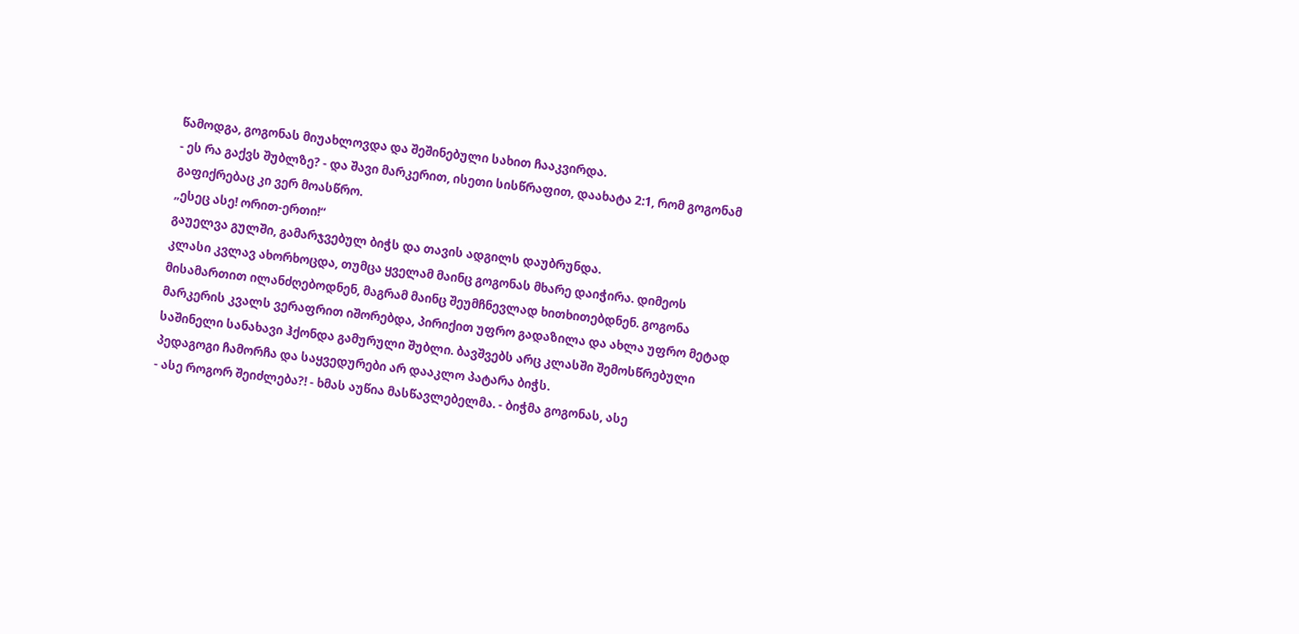წამოდგა, გოგონას მიუახლოვდა და შეშინებული სახით ჩააკვირდა.
- ეს რა გაქვს შუბლზე? - და შავი მარკერით, ისეთი სისწრაფით, დაახატა 2:1, რომ გოგონამ გაფიქრებაც კი ვერ მოასწრო.
„ესეც ასე! ორით-ერთი!“
გაუელვა გულში, გამარჯვებულ ბიჭს და თავის ადგილს დაუბრუნდა.
კლასი კვლავ ახორხოცდა, თუმცა ყველამ მაინც გოგონას მხარე დაიჭირა. დიმეოს მისამართით ილანძღებოდნენ, მაგრამ მაინც შეუმჩნევლად ხითხითებდნენ. გოგონა მარკერის კვალს ვერაფრით იშორებდა, პირიქით უფრო გადაზილა და ახლა უფრო მეტად საშინელი სანახავი ჰქონდა გამურული შუბლი. ბავშვებს არც კლასში შემოსწრებული პედაგოგი ჩამორჩა და საყვედურები არ დააკლო პატარა ბიჭს.
- ასე როგორ შეიძლება?! - ხმას აუწია მასწავლებელმა. - ბიჭმა გოგონას, ასე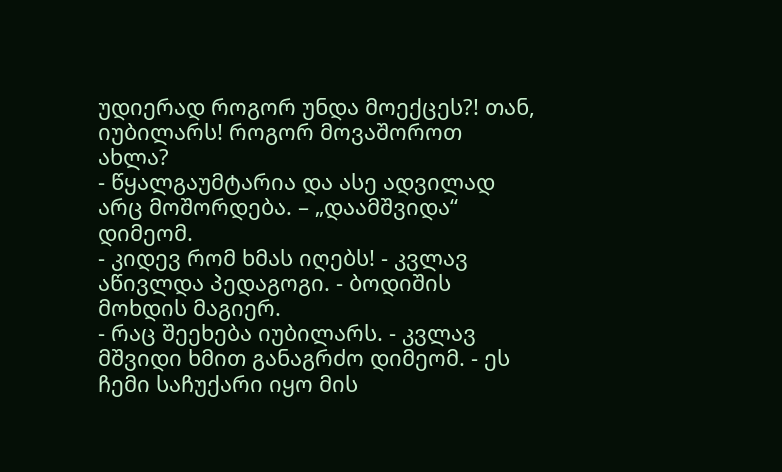უდიერად როგორ უნდა მოექცეს?! თან, იუბილარს! როგორ მოვაშოროთ ახლა?
- წყალგაუმტარია და ასე ადვილად არც მოშორდება. – „დაამშვიდა“ დიმეომ.
- კიდევ რომ ხმას იღებს! - კვლავ აწივლდა პედაგოგი. - ბოდიშის მოხდის მაგიერ.
- რაც შეეხება იუბილარს. - კვლავ მშვიდი ხმით განაგრძო დიმეომ. - ეს ჩემი საჩუქარი იყო მის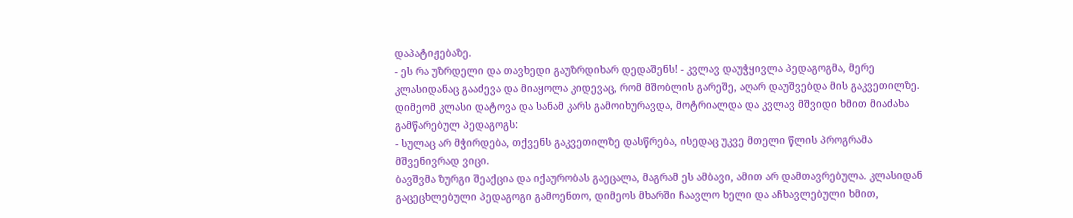დაპატიჟებაზე.
- ეს რა უზრდელი და თავხედი გაუზრდიხარ დედაშენს! - კვლავ დაუჭყივლა პედაგოგმა, მერე კლასიდანაც გააძევა და მიაყოლა კიდევაც, რომ მშობლის გარეშე, აღარ დაუშვებდა მის გაკვეთილზე.
დიმეომ კლასი დატოვა და სანამ კარს გამოიხურავდა, მოტრიალდა და კვლავ მშვიდი ხმით მიაძახა გამწარებულ პედაგოგს:
- სულაც არ მჭირდება, თქვენს გაკვეთილზე დასწრება, ისედაც უკვე მთელი წლის პროგრამა მშვენივრად ვიცი.
ბავშვმა ზურგი შეაქცია და იქაურობას გაეცალა, მაგრამ ეს ამბავი, ამით არ დამთავრებულა. კლასიდან გაცეცხლებული პედაგოგი გამოენთო, დიმეოს მხარში ჩაავლო ხელი და აჩხავლებული ხმით,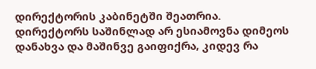დირექტორის კაბინეტში შეათრია.
დირექტორს საშინლად არ ესიამოვნა დიმეოს დანახვა და მაშინვე გაიფიქრა, კიდევ რა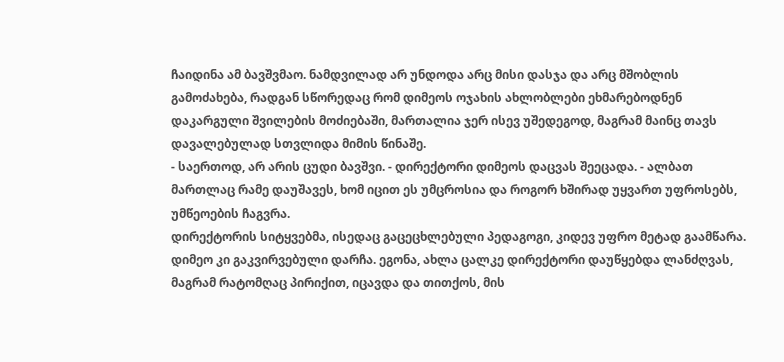ჩაიდინა ამ ბავშვმაო. ნამდვილად არ უნდოდა არც მისი დასჯა და არც მშობლის გამოძახება, რადგან სწორედაც რომ დიმეოს ოჯახის ახლობლები ეხმარებოდნენ დაკარგული შვილების მოძიებაში, მართალია ჯერ ისევ უშედეგოდ, მაგრამ მაინც თავს დავალებულად სთვლიდა მიმის წინაშე.
- საერთოდ, არ არის ცუდი ბავშვი. - დირექტორი დიმეოს დაცვას შეეცადა. - ალბათ მართლაც რამე დაუშავეს, ხომ იცით ეს უმცროსია და როგორ ხშირად უყვართ უფროსებს, უმწეოების ჩაგვრა.
დირექტორის სიტყვებმა, ისედაც გაცეცხლებული პედაგოგი, კიდევ უფრო მეტად გაამწარა. დიმეო კი გაკვირვებული დარჩა. ეგონა, ახლა ცალკე დირექტორი დაუწყებდა ლანძღვას, მაგრამ რატომღაც პირიქით, იცავდა და თითქოს, მის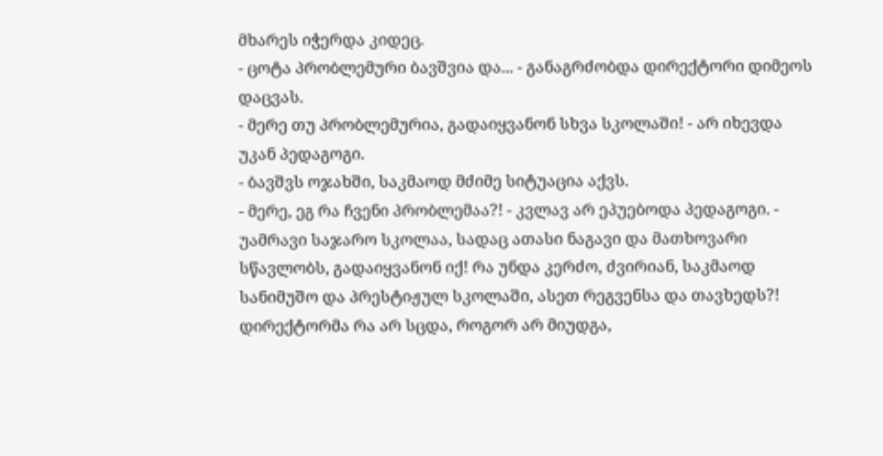მხარეს იჭერდა კიდეც.
- ცოტა პრობლემური ბავშვია და... - განაგრძობდა დირექტორი დიმეოს დაცვას.
- მერე თუ პრობლემურია, გადაიყვანონ სხვა სკოლაში! - არ იხევდა უკან პედაგოგი.
- ბავშვს ოჯახში, საკმაოდ მძიმე სიტუაცია აქვს.
- მერე, ეგ რა ჩვენი პრობლემაა?! - კვლავ არ ეპუებოდა პედაგოგი. - უამრავი საჯარო სკოლაა, სადაც ათასი ნაგავი და მათხოვარი სწავლობს, გადაიყვანონ იქ! რა უნდა კერძო, ძვირიან, საკმაოდ სანიმუშო და პრესტიჟულ სკოლაში, ასეთ რეგვენსა და თავხედს?!
დირექტორმა რა არ სცდა, როგორ არ მიუდგა,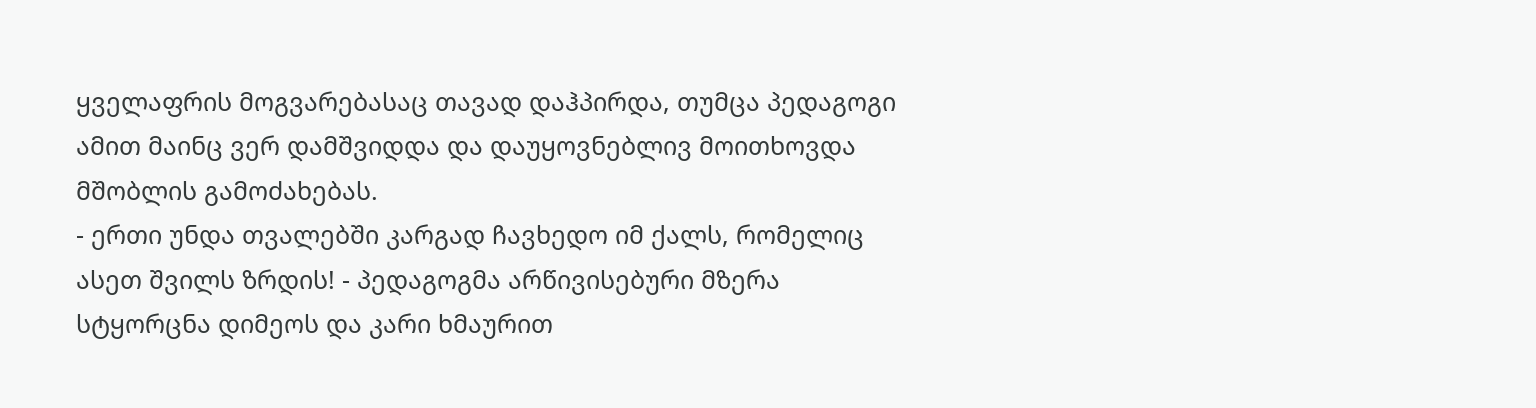ყველაფრის მოგვარებასაც თავად დაჰპირდა, თუმცა პედაგოგი ამით მაინც ვერ დამშვიდდა და დაუყოვნებლივ მოითხოვდა მშობლის გამოძახებას.
- ერთი უნდა თვალებში კარგად ჩავხედო იმ ქალს, რომელიც ასეთ შვილს ზრდის! - პედაგოგმა არწივისებური მზერა სტყორცნა დიმეოს და კარი ხმაურით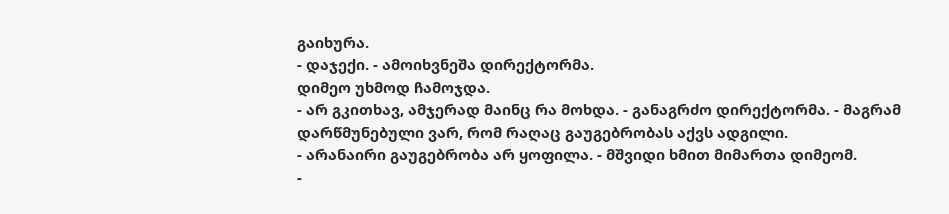გაიხურა.
- დაჯექი. - ამოიხვნეშა დირექტორმა.
დიმეო უხმოდ ჩამოჯდა.
- არ გკითხავ, ამჯერად მაინც რა მოხდა. - განაგრძო დირექტორმა. - მაგრამ დარწმუნებული ვარ, რომ რაღაც გაუგებრობას აქვს ადგილი.
- არანაირი გაუგებრობა არ ყოფილა. - მშვიდი ხმით მიმართა დიმეომ.
-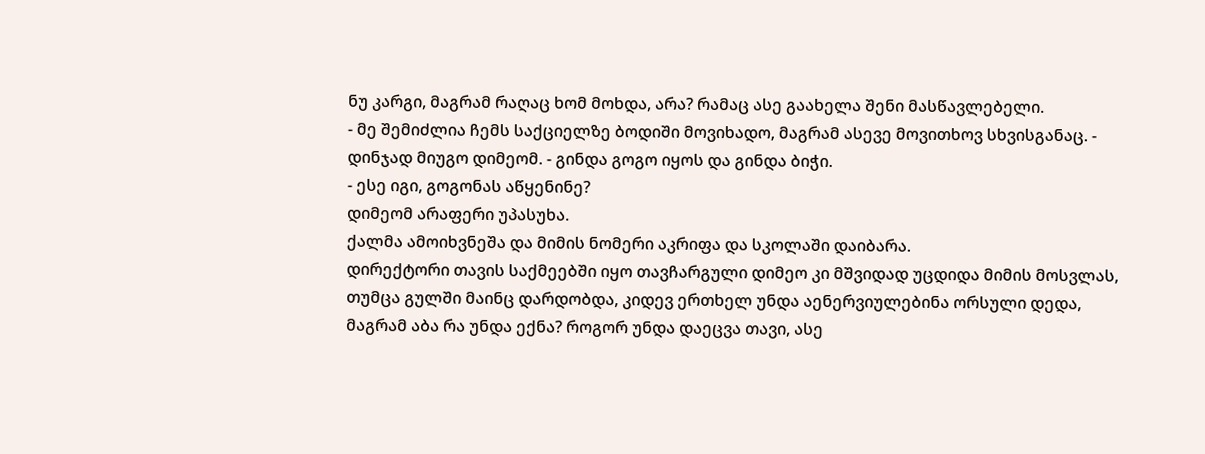ნუ კარგი, მაგრამ რაღაც ხომ მოხდა, არა? რამაც ასე გაახელა შენი მასწავლებელი.
- მე შემიძლია ჩემს საქციელზე ბოდიში მოვიხადო, მაგრამ ასევე მოვითხოვ სხვისგანაც. - დინჯად მიუგო დიმეომ. - გინდა გოგო იყოს და გინდა ბიჭი.
- ესე იგი, გოგონას აწყენინე?
დიმეომ არაფერი უპასუხა.
ქალმა ამოიხვნეშა და მიმის ნომერი აკრიფა და სკოლაში დაიბარა.
დირექტორი თავის საქმეებში იყო თავჩარგული დიმეო კი მშვიდად უცდიდა მიმის მოსვლას, თუმცა გულში მაინც დარდობდა, კიდევ ერთხელ უნდა აენერვიულებინა ორსული დედა, მაგრამ აბა რა უნდა ექნა? როგორ უნდა დაეცვა თავი, ასე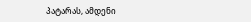პატარას, ამდენი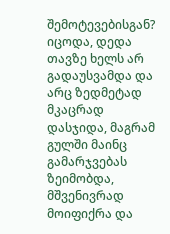შემოტევებისგან?
იცოდა, დედა თავზე ხელს არ გადაუსვამდა და არც ზედმეტად მკაცრად დასჯიდა, მაგრამ გულში მაინც გამარჯვებას ზეიმობდა, მშვენივრად მოიფიქრა და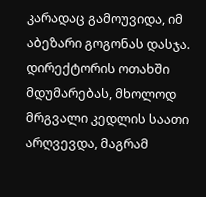კარადაც გამოუვიდა, იმ აბეზარი გოგონას დასჯა.
დირექტორის ოთახში მდუმარებას, მხოლოდ მრგვალი კედლის საათი არღვევდა, მაგრამ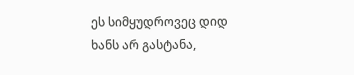ეს სიმყუდროვეც დიდ ხანს არ გასტანა,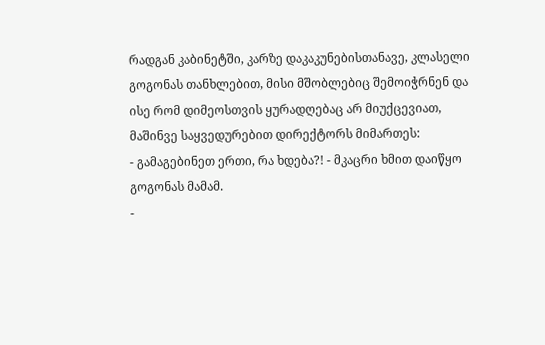რადგან კაბინეტში, კარზე დაკაკუნებისთანავე, კლასელი გოგონას თანხლებით, მისი მშობლებიც შემოიჭრნენ და ისე რომ დიმეოსთვის ყურადღებაც არ მიუქცევიათ, მაშინვე საყვედურებით დირექტორს მიმართეს:
- გამაგებინეთ ერთი, რა ხდება?! - მკაცრი ხმით დაიწყო გოგონას მამამ.
-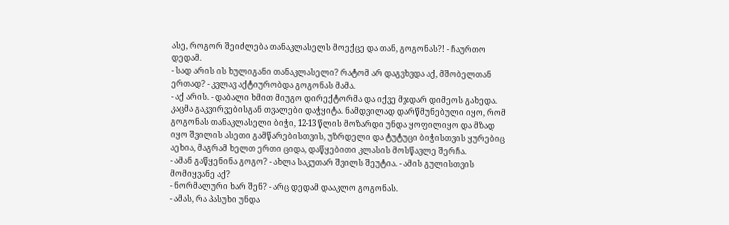ასე, როგორ შეიძლება თანაკლასელს მოექცე და თან, გოგონას?! - ჩაურთო დედამ.
- სად არის ის ხულიგანი თანაკლასელი? რატომ არ დაგვხვდა აქ, მშობელთან ერთად? - კვლავ აქტიურობდა გოგონას მამა.
- აქ არის. - დაბალი ხმით მიუგო დირექტორმა და იქვე მჯდარ დიმეოს გახედა.
კაცმა გაკვირვებისგან თვალები დაჭყიტა. ნამდვილად დარწმუნებული იყო, რომ გოგონას თანაკლასელი ბიჭი, 12-13 წლის მოზარდი უნდა ყოფილიყო და მზად იყო შვილის ასეთი გამწარებისთვის, უზრდელი და ტუტუცი ბიჭისთვის ყურებიც აეხია, მაგრამ ხელთ ერთი ციდა, დაწყებითი კლასის მოსწავლე შერჩა.
- ამან გაწყენინა გოგო? - ახლა საკუთარ შვილს შეუტია. - ამის გულისთვის მომიყვანე აქ?
- ნორმალური ხარ შენ? - არც დედამ დააკლო გოგონას.
- ამას, რა პასუხი უნდა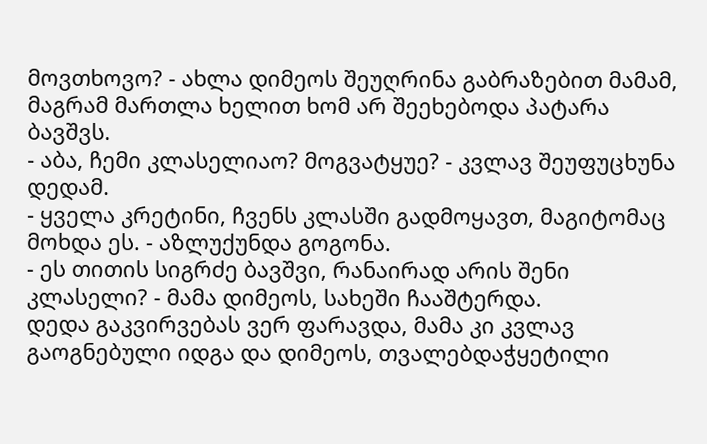მოვთხოვო? - ახლა დიმეოს შეუღრინა გაბრაზებით მამამ, მაგრამ მართლა ხელით ხომ არ შეეხებოდა პატარა ბავშვს.
- აბა, ჩემი კლასელიაო? მოგვატყუე? - კვლავ შეუფუცხუნა დედამ.
- ყველა კრეტინი, ჩვენს კლასში გადმოყავთ, მაგიტომაც მოხდა ეს. - აზლუქუნდა გოგონა.
- ეს თითის სიგრძე ბავშვი, რანაირად არის შენი კლასელი? - მამა დიმეოს, სახეში ჩააშტერდა.
დედა გაკვირვებას ვერ ფარავდა, მამა კი კვლავ გაოგნებული იდგა და დიმეოს, თვალებდაჭყეტილი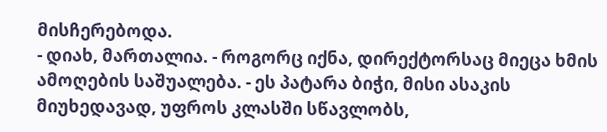მისჩერებოდა.
- დიახ, მართალია. - როგორც იქნა, დირექტორსაც მიეცა ხმის ამოღების საშუალება. - ეს პატარა ბიჭი, მისი ასაკის მიუხედავად, უფროს კლასში სწავლობს,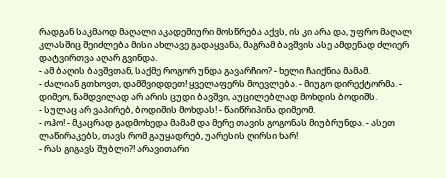რადგან საკმაოდ მაღალი აკადემიური მოსწრება აქვს, ის კი არა და, უფრო მაღალ კლასშიც შეიძლება მისი ახლავე გადაყვანა, მაგრამ ბავშვის ასე ამდენად ძლიერ დატვირთვა აღარ გვინდა.
- ამ ბაღის ბავშვთან, საქმე როგორ უნდა გავარჩიო? - ხელი ჩაიქნია მამამ.
- ძალიან გთხოვთ, დამშვიდდეთ! ყველაფერს მოევლება. - მიუგო დირექტორმა. - დიმეო, ნამდვილად არ არის ცუდი ბავშვი, აუცილებლად მოხდის ბოდიშს.
- სულაც არ ვაპირებ, ბოდიშის მოხდას! - წაიწრიპინა დიმეომ.
- ოჰო! - მკაცრად გადმოხედა მამამ და მერე თავის გოგონას მიუბრუნდა. - ასეთ ლაწირაკებს, თავს რომ გაუყადრებ, უარესის ღირსი ხარ!
- რას გიგავს შუბლი?! არავითარი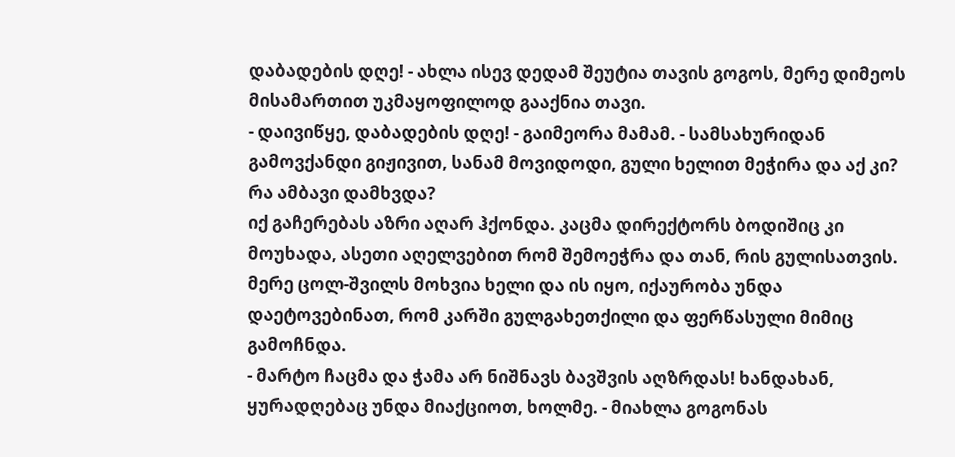დაბადების დღე! - ახლა ისევ დედამ შეუტია თავის გოგოს, მერე დიმეოს მისამართით უკმაყოფილოდ გააქნია თავი.
- დაივიწყე, დაბადების დღე! - გაიმეორა მამამ. - სამსახურიდან გამოვქანდი გიჟივით, სანამ მოვიდოდი, გული ხელით მეჭირა და აქ კი? რა ამბავი დამხვდა?
იქ გაჩერებას აზრი აღარ ჰქონდა. კაცმა დირექტორს ბოდიშიც კი მოუხადა, ასეთი აღელვებით რომ შემოეჭრა და თან, რის გულისათვის. მერე ცოლ-შვილს მოხვია ხელი და ის იყო, იქაურობა უნდა დაეტოვებინათ, რომ კარში გულგახეთქილი და ფერწასული მიმიც გამოჩნდა.
- მარტო ჩაცმა და ჭამა არ ნიშნავს ბავშვის აღზრდას! ხანდახან, ყურადღებაც უნდა მიაქციოთ, ხოლმე. - მიახლა გოგონას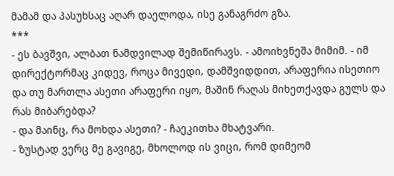მამამ და პასუხსაც აღარ დაელოდა, ისე განაგრძო გზა.
***
- ეს ბავშვი, ალბათ ნამდვილად შემიწირავს. - ამოიხვნეშა მიმიმ. - იმ დირექტორმაც კიდევ, როცა მივედი, დამშვიდდით, არაფერია ისეთიო და თუ მართლა ასეთი არაფერი იყო, მაშინ რაღას მიხეთქავდა გულს და რას მიბარებდა?
- და მაინც, რა მოხდა ასეთი? - ჩაეკითხა მხატვარი.
- ზუსტად ვერც მე გავიგე, მხოლოდ ის ვიცი, რომ დიმეომ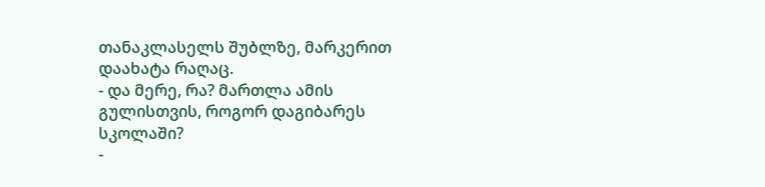თანაკლასელს შუბლზე, მარკერით დაახატა რაღაც.
- და მერე, რა? მართლა ამის გულისთვის, როგორ დაგიბარეს სკოლაში?
-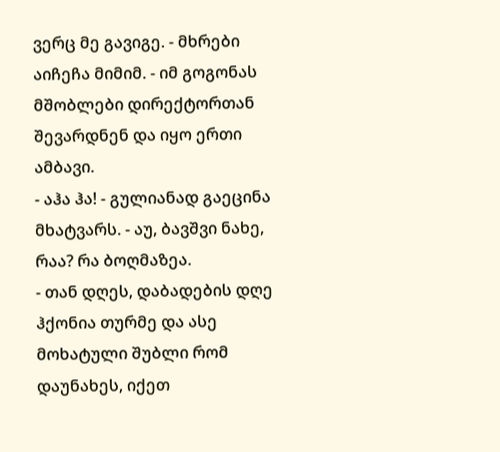ვერც მე გავიგე. - მხრები აიჩეჩა მიმიმ. - იმ გოგონას მშობლები დირექტორთან შევარდნენ და იყო ერთი ამბავი.
- აჰა ჰა! - გულიანად გაეცინა მხატვარს. - აუ, ბავშვი ნახე, რაა? რა ბოღმაზეა.
- თან დღეს, დაბადების დღე ჰქონია თურმე და ასე მოხატული შუბლი რომ დაუნახეს, იქეთ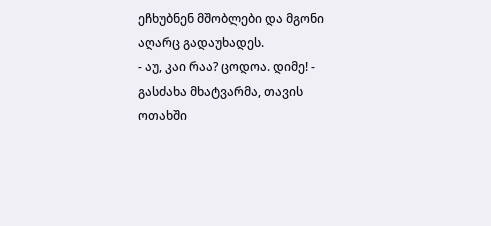ეჩხუბნენ მშობლები და მგონი აღარც გადაუხადეს.
- აუ, კაი რაა? ცოდოა. დიმე! - გასძახა მხატვარმა, თავის ოთახში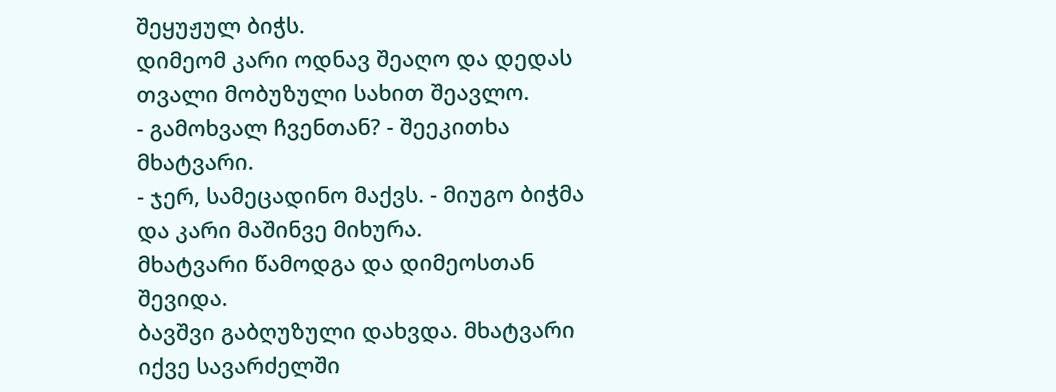შეყუჟულ ბიჭს.
დიმეომ კარი ოდნავ შეაღო და დედას თვალი მობუზული სახით შეავლო.
- გამოხვალ ჩვენთან? - შეეკითხა მხატვარი.
- ჯერ, სამეცადინო მაქვს. - მიუგო ბიჭმა და კარი მაშინვე მიხურა.
მხატვარი წამოდგა და დიმეოსთან შევიდა.
ბავშვი გაბღუზული დახვდა. მხატვარი იქვე სავარძელში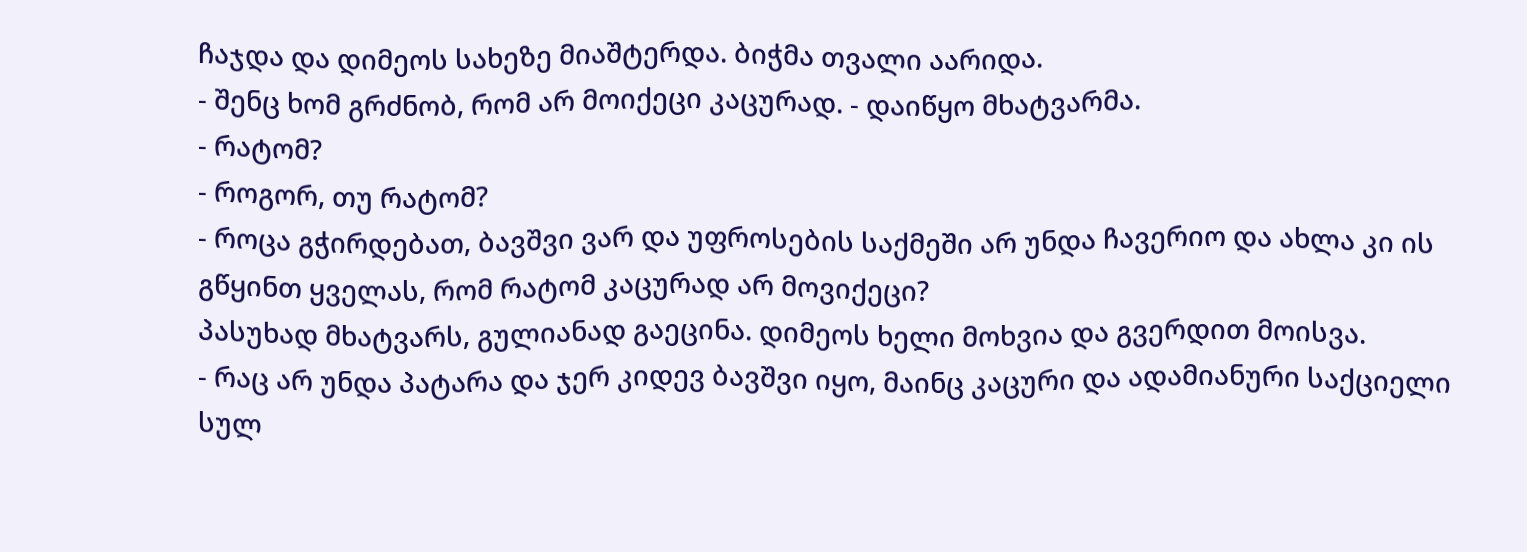ჩაჯდა და დიმეოს სახეზე მიაშტერდა. ბიჭმა თვალი აარიდა.
- შენც ხომ გრძნობ, რომ არ მოიქეცი კაცურად. - დაიწყო მხატვარმა.
- რატომ?
- როგორ, თუ რატომ?
- როცა გჭირდებათ, ბავშვი ვარ და უფროსების საქმეში არ უნდა ჩავერიო და ახლა კი ის გწყინთ ყველას, რომ რატომ კაცურად არ მოვიქეცი?
პასუხად მხატვარს, გულიანად გაეცინა. დიმეოს ხელი მოხვია და გვერდით მოისვა.
- რაც არ უნდა პატარა და ჯერ კიდევ ბავშვი იყო, მაინც კაცური და ადამიანური საქციელი სულ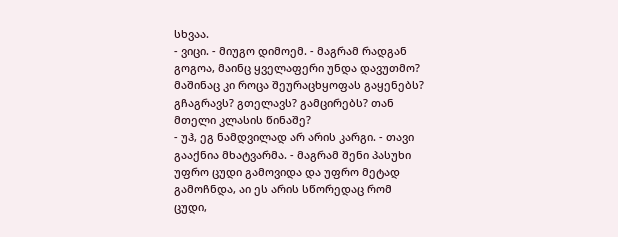სხვაა.
- ვიცი. - მიუგო დიმოემ. - მაგრამ რადგან გოგოა, მაინც ყველაფერი უნდა დავუთმო? მაშინაც კი როცა შეურაცხყოფას გაყენებს? გჩაგრავს? გთელავს? გამცირებს? თან მთელი კლასის წინაშე?
- უჰ, ეგ ნამდვილად არ არის კარგი. - თავი გააქნია მხატვარმა. - მაგრამ შენი პასუხი უფრო ცუდი გამოვიდა და უფრო მეტად გამოჩნდა, აი ეს არის სწორედაც რომ ცუდი,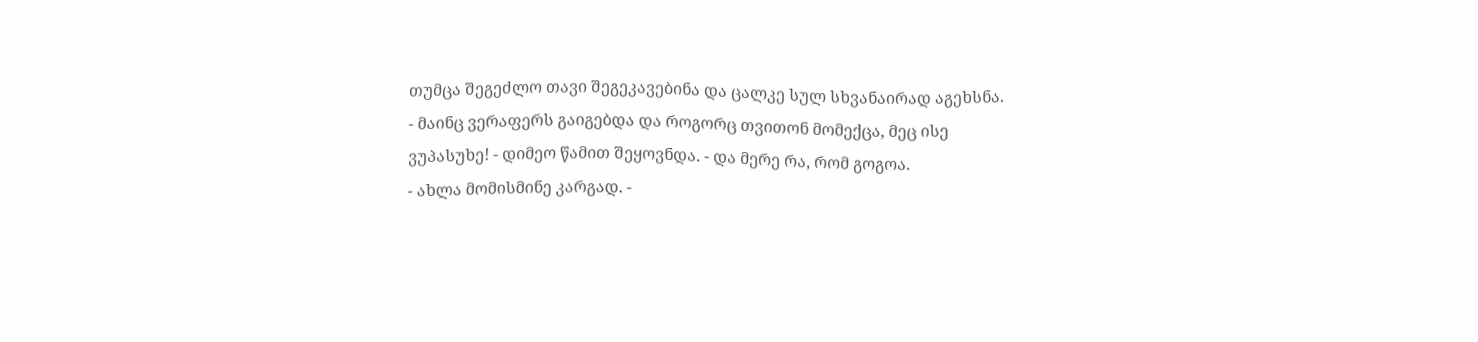თუმცა შეგეძლო თავი შეგეკავებინა და ცალკე სულ სხვანაირად აგეხსნა.
- მაინც ვერაფერს გაიგებდა და როგორც თვითონ მომექცა, მეც ისე ვუპასუხე! - დიმეო წამით შეყოვნდა. - და მერე რა, რომ გოგოა.
- ახლა მომისმინე კარგად. -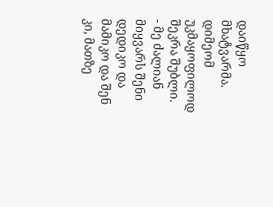დაიწყო მხატვარმა.
დიმეომ უკმაყოფილოდ შეკრა შუბლი.
- მე ძალიან მიყვარს შენი დედიკო და მამიკო და შენ კი, მათზე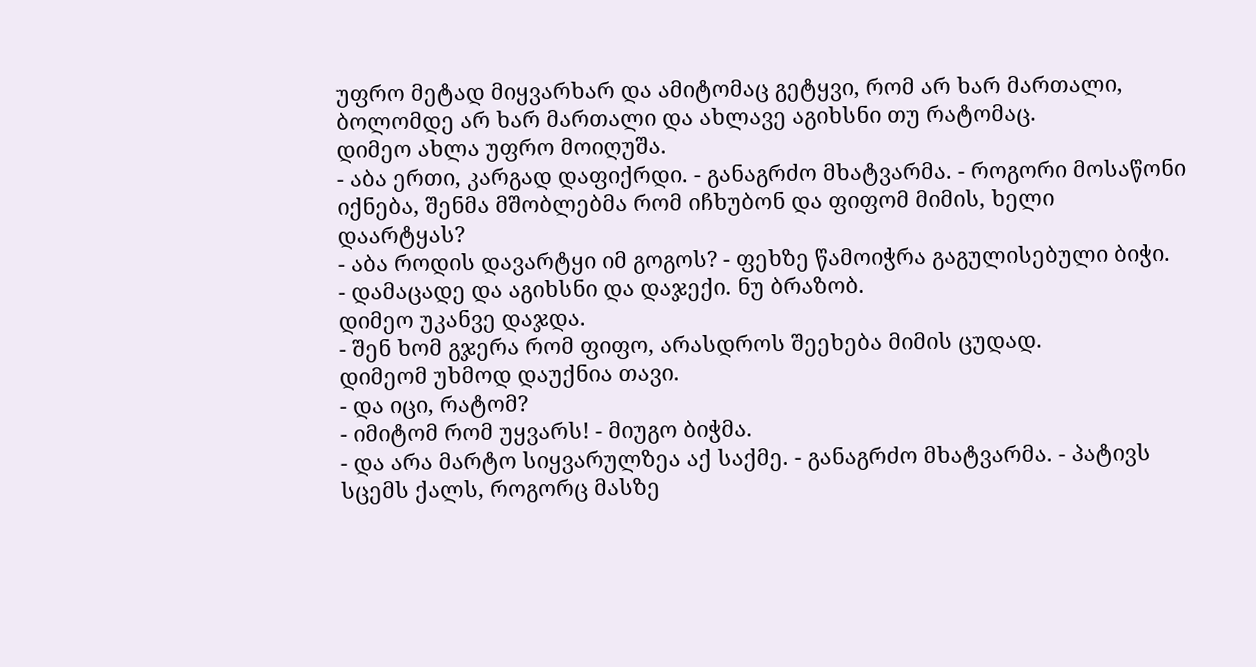უფრო მეტად მიყვარხარ და ამიტომაც გეტყვი, რომ არ ხარ მართალი, ბოლომდე არ ხარ მართალი და ახლავე აგიხსნი თუ რატომაც.
დიმეო ახლა უფრო მოიღუშა.
- აბა ერთი, კარგად დაფიქრდი. - განაგრძო მხატვარმა. - როგორი მოსაწონი იქნება, შენმა მშობლებმა რომ იჩხუბონ და ფიფომ მიმის, ხელი დაარტყას?
- აბა როდის დავარტყი იმ გოგოს? - ფეხზე წამოიჭრა გაგულისებული ბიჭი.
- დამაცადე და აგიხსნი და დაჯექი. ნუ ბრაზობ.
დიმეო უკანვე დაჯდა.
- შენ ხომ გჯერა რომ ფიფო, არასდროს შეეხება მიმის ცუდად.
დიმეომ უხმოდ დაუქნია თავი.
- და იცი, რატომ?
- იმიტომ რომ უყვარს! - მიუგო ბიჭმა.
- და არა მარტო სიყვარულზეა აქ საქმე. - განაგრძო მხატვარმა. - პატივს სცემს ქალს, როგორც მასზე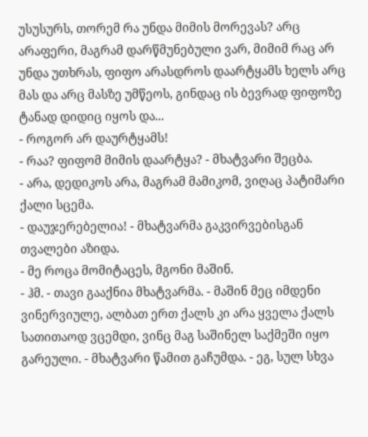უსუსურს, თორემ რა უნდა მიმის მორევას? არც არაფერი, მაგრამ დარწმუნებული ვარ, მიმიმ რაც არ უნდა უთხრას, ფიფო არასდროს დაარტყამს ხელს არც მას და არც მასზე უმწეოს, გინდაც ის ბევრად ფიფოზე ტანად დიდიც იყოს და...
- როგორ არ დაურტყამს!
- რაა? ფიფომ მიმის დაარტყა? - მხატვარი შეცბა.
- არა, დედიკოს არა, მაგრამ მამიკომ, ვიღაც პატიმარი ქალი სცემა.
- დაუჯერებელია! - მხატვარმა გაკვირვებისგან თვალები აზიდა.
- მე როცა მომიტაცეს, მგონი მაშინ.
- ჰმ. - თავი გააქნია მხატვარმა. - მაშინ მეც იმდენი ვინერვიულე, ალბათ ერთ ქალს კი არა ყველა ქალს სათითაოდ ვცემდი, ვინც მაგ საშინელ საქმეში იყო გარეული. - მხატვარი წამით გაჩუმდა. - ეგ, სულ სხვა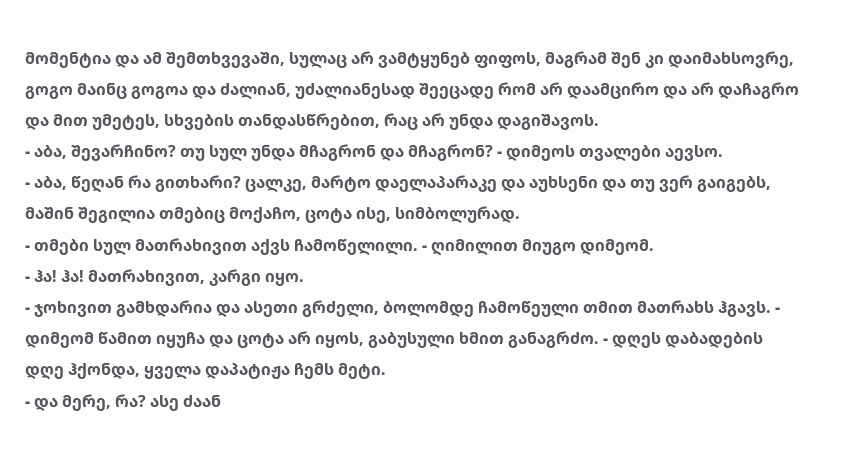მომენტია და ამ შემთხვევაში, სულაც არ ვამტყუნებ ფიფოს, მაგრამ შენ კი დაიმახსოვრე, გოგო მაინც გოგოა და ძალიან, უძალიანესად შეეცადე რომ არ დაამცირო და არ დაჩაგრო და მით უმეტეს, სხვების თანდასწრებით, რაც არ უნდა დაგიშავოს.
- აბა, შევარჩინო? თუ სულ უნდა მჩაგრონ და მჩაგრონ? - დიმეოს თვალები აევსო.
- აბა, წეღან რა გითხარი? ცალკე, მარტო დაელაპარაკე და აუხსენი და თუ ვერ გაიგებს, მაშინ შეგილია თმებიც მოქაჩო, ცოტა ისე, სიმბოლურად.
- თმები სულ მათრახივით აქვს ჩამოწელილი. - ღიმილით მიუგო დიმეომ.
- ჰა! ჰა! მათრახივით, კარგი იყო.
- ჯოხივით გამხდარია და ასეთი გრძელი, ბოლომდე ჩამოწეული თმით მათრახს ჰგავს. - დიმეომ წამით იყუჩა და ცოტა არ იყოს, გაბუსული ხმით განაგრძო. - დღეს დაბადების დღე ჰქონდა, ყველა დაპატიჟა ჩემს მეტი.
- და მერე, რა? ასე ძაან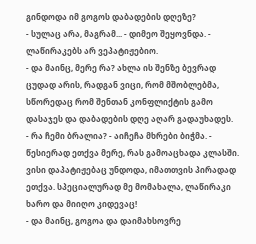გინდოდა იმ გოგოს დაბადების დღეზე?
- სულაც არა, მაგრამ... - დიმეო შეყოვნდა. - ლაწირაკებს არ ვეპატიჟებიო.
- და მაინც, მერე რა? ახლა ის შენზე ბევრად ცუდად არის, რადგან ვიცი, რომ მშობლებმა, სწორედაც რომ შენთან კონფლიქტის გამო დასაჯეს და დაბადების დღე აღარ გადაუხადეს.
- რა ჩემი ბრალია? - აიჩეჩა მხრები ბიჭმა. - წესიერად ეთქვა მერე, რას გამოაცხადა კლასში. ვისი დაპატიჟებაც უნდოდა, იმათთვის პირადად ეთქვა. სპეციალურად მე მომახალა, ლაწირაკი ხარო და მიიღო კიდევაც!
- და მაინც, გოგოა და დაიმახსოვრე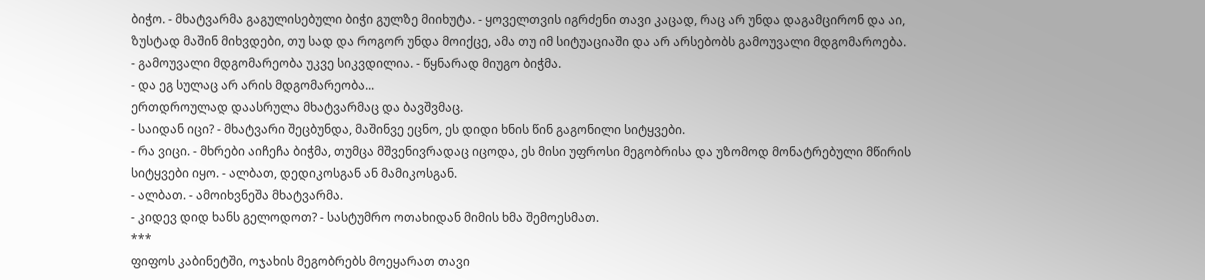ბიჭო. - მხატვარმა გაგულისებული ბიჭი გულზე მიიხუტა. - ყოველთვის იგრძენი თავი კაცად, რაც არ უნდა დაგამცირონ და აი, ზუსტად მაშინ მიხვდები, თუ სად და როგორ უნდა მოიქცე, ამა თუ იმ სიტუაციაში და არ არსებობს გამოუვალი მდგომაროება.
- გამოუვალი მდგომარეობა უკვე სიკვდილია. - წყნარად მიუგო ბიჭმა.
- და ეგ სულაც არ არის მდგომარეობა...
ერთდროულად დაასრულა მხატვარმაც და ბავშვმაც.
- საიდან იცი? - მხატვარი შეცბუნდა, მაშინვე ეცნო, ეს დიდი ხნის წინ გაგონილი სიტყვები.
- რა ვიცი. - მხრები აიჩეჩა ბიჭმა, თუმცა მშვენივრადაც იცოდა, ეს მისი უფროსი მეგობრისა და უზომოდ მონატრებული მწირის სიტყვები იყო. - ალბათ, დედიკოსგან ან მამიკოსგან.
- ალბათ. - ამოიხვნეშა მხატვარმა.
- კიდევ დიდ ხანს გელოდოთ? - სასტუმრო ოთახიდან მიმის ხმა შემოესმათ.
***
ფიფოს კაბინეტში, ოჯახის მეგობრებს მოეყარათ თავი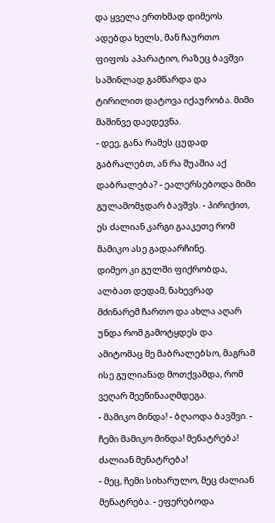და ყველა ერთხმად დიმეოს ადებდა ხელს, მან ჩაურთო ფიფოს აპარატიო, რაზეც ბავშვი საშინლად გამწარდა და ტირილით დატოვა იქაურობა. მიმი მაშინვე დაედევნა.
- დეე, განა რამეს ცუდად გაბრალებთ, ან რა შუაშია აქ დაბრალება? - ეალერსებოდა მიმი გულამომჯდარ ბავშვს. - პირიქით, ეს ძალიან კარგი გააკეთე რომ მამიკო ასე გადაარჩინე.
დიმეო კი გულში ფიქრობდა, ალბათ დედამ, ნახევრად მძინარემ ჩართო და ახლა აღარ უნდა რომ გამოტყდეს და ამიტომაც მე მაბრალებსო, მაგრამ ისე გულიანად მოთქვამდა, რომ ვეღარ შეეწინააღმდეგა.
- მამიკო მინდა! - ბღაოდა ბავშვი. - ჩემი მამიკო მინდა! მენატრება! ძალიან მენატრება!
- მეც, ჩემი სიხარულო, მეც ძალიან მენატრება. - ეფერებოდა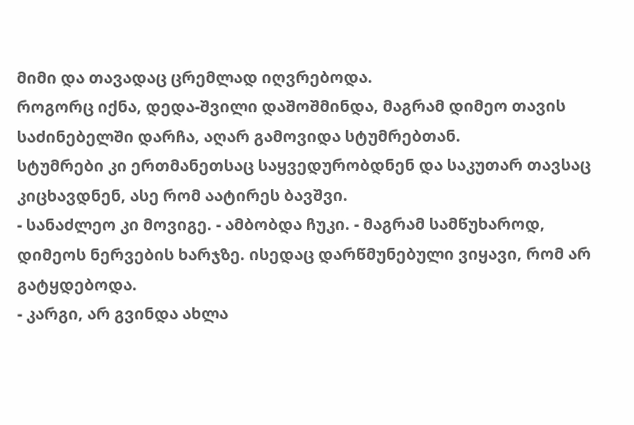მიმი და თავადაც ცრემლად იღვრებოდა.
როგორც იქნა, დედა-შვილი დაშოშმინდა, მაგრამ დიმეო თავის საძინებელში დარჩა, აღარ გამოვიდა სტუმრებთან.
სტუმრები კი ერთმანეთსაც საყვედურობდნენ და საკუთარ თავსაც კიცხავდნენ, ასე რომ აატირეს ბავშვი.
- სანაძლეო კი მოვიგე. - ამბობდა ჩუკი. - მაგრამ სამწუხაროდ, დიმეოს ნერვების ხარჯზე. ისედაც დარწმუნებული ვიყავი, რომ არ გატყდებოდა.
- კარგი, არ გვინდა ახლა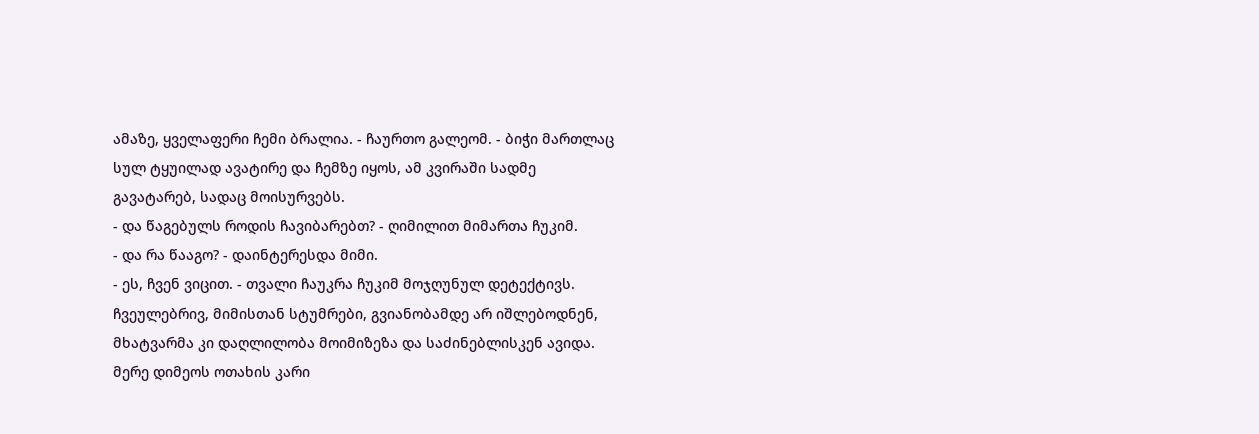ამაზე, ყველაფერი ჩემი ბრალია. - ჩაურთო გალეომ. - ბიჭი მართლაც სულ ტყუილად ავატირე და ჩემზე იყოს, ამ კვირაში სადმე გავატარებ, სადაც მოისურვებს.
- და წაგებულს როდის ჩავიბარებთ? - ღიმილით მიმართა ჩუკიმ.
- და რა წააგო? - დაინტერესდა მიმი.
- ეს, ჩვენ ვიცით. - თვალი ჩაუკრა ჩუკიმ მოჯღუნულ დეტექტივს.
ჩვეულებრივ, მიმისთან სტუმრები, გვიანობამდე არ იშლებოდნენ, მხატვარმა კი დაღლილობა მოიმიზეზა და საძინებლისკენ ავიდა. მერე დიმეოს ოთახის კარი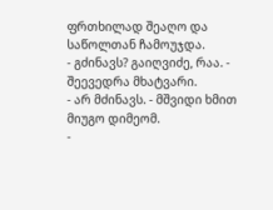ფრთხილად შეაღო და საწოლთან ჩამოუჯდა.
- გძინავს? გაიღვიძე, რაა. - შეევედრა მხატვარი.
- არ მძინავს. - მშვიდი ხმით მიუგო დიმეომ.
-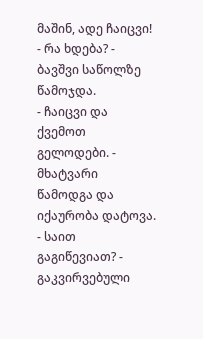მაშინ, ადე ჩაიცვი!
- რა ხდება? - ბავშვი საწოლზე წამოჯდა.
- ჩაიცვი და ქვემოთ გელოდები. - მხატვარი წამოდგა და იქაურობა დატოვა.
- საით გაგიწევიათ? - გაკვირვებული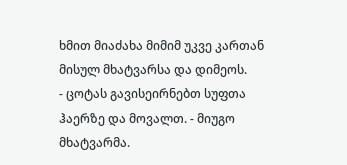ხმით მიაძახა მიმიმ უკვე კართან მისულ მხატვარსა და დიმეოს.
- ცოტას გავისეირნებთ სუფთა ჰაერზე და მოვალთ. - მიუგო მხატვარმა.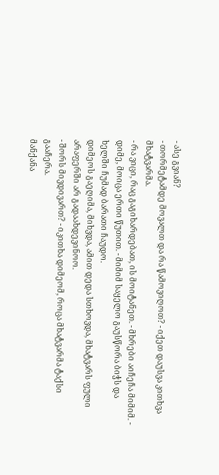- ასე გვიან?
- თორმეტამდე მოვალთ და რა წამოვიღოთ? - იქეთ დაუსვა კითხვა მხატვარმა.
- რა ვიცი, რაც გაგიხარდებათ, ის მოიტანეთ. - მხრები აიჩეჩა მიმიმ. - დიმე, მოიცა ერთი წუთით. - მიმიმ საყელო გაუსწორა ბიჭს და ხელში ჩუმად ბარათი ჩაუდო.
დიმეოს გაეღიმა, მიხვდა, ამით დედა სთხოვდა, მხატვარს ფული არაფერში არ გადაახდევინოო.
- შორს მივდივართ? - იკითხა დიმეომ, როცა მხატვარმა ტაქსი გააჩერა.
მანქანა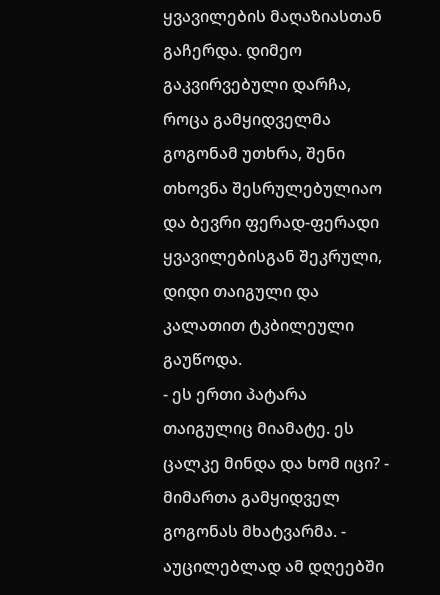ყვავილების მაღაზიასთან გაჩერდა. დიმეო გაკვირვებული დარჩა, როცა გამყიდველმა გოგონამ უთხრა, შენი თხოვნა შესრულებულიაო და ბევრი ფერად-ფერადი ყვავილებისგან შეკრული, დიდი თაიგული და კალათით ტკბილეული გაუწოდა.
- ეს ერთი პატარა თაიგულიც მიამატე. ეს ცალკე მინდა და ხომ იცი? - მიმართა გამყიდველ გოგონას მხატვარმა. - აუცილებლად ამ დღეებში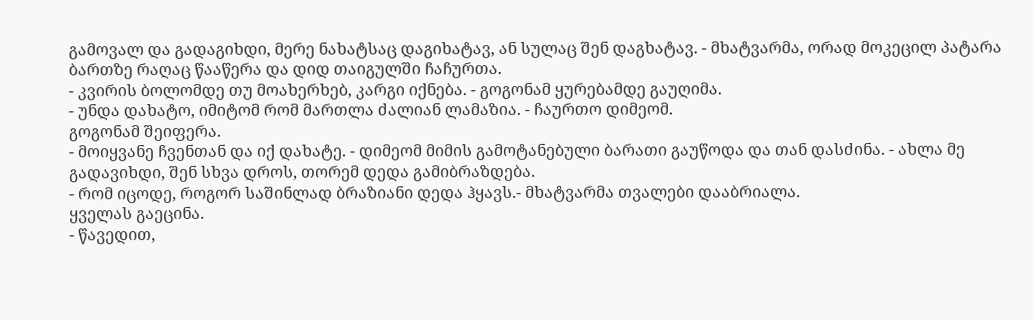გამოვალ და გადაგიხდი, მერე ნახატსაც დაგიხატავ, ან სულაც შენ დაგხატავ. - მხატვარმა, ორად მოკეცილ პატარა ბართზე რაღაც წააწერა და დიდ თაიგულში ჩაჩურთა.
- კვირის ბოლომდე თუ მოახერხებ, კარგი იქნება. - გოგონამ ყურებამდე გაუღიმა.
- უნდა დახატო, იმიტომ რომ მართლა ძალიან ლამაზია. - ჩაურთო დიმეომ.
გოგონამ შეიფერა.
- მოიყვანე ჩვენთან და იქ დახატე. - დიმეომ მიმის გამოტანებული ბარათი გაუწოდა და თან დასძინა. - ახლა მე გადავიხდი, შენ სხვა დროს, თორემ დედა გამიბრაზდება.
- რომ იცოდე, როგორ საშინლად ბრაზიანი დედა ჰყავს.- მხატვარმა თვალები დააბრიალა.
ყველას გაეცინა.
- წავედით,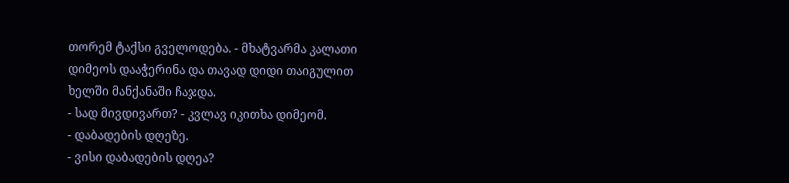თორემ ტაქსი გველოდება. - მხატვარმა კალათი დიმეოს დააჭერინა და თავად დიდი თაიგულით ხელში მანქანაში ჩაჯდა.
- სად მივდივართ? - კვლავ იკითხა დიმეომ.
- დაბადების დღეზე.
- ვისი დაბადების დღეა?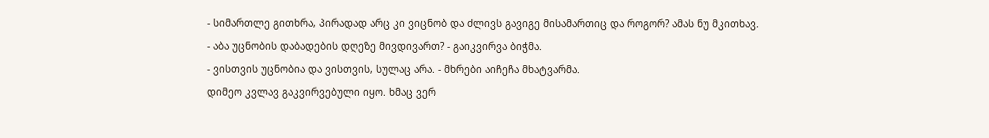- სიმართლე გითხრა, პირადად არც კი ვიცნობ და ძლივს გავიგე მისამართიც და როგორ? ამას ნუ მკითხავ.
- აბა უცნობის დაბადების დღეზე მივდივართ? - გაიკვირვა ბიჭმა.
- ვისთვის უცნობია და ვისთვის, სულაც არა. - მხრები აიჩეჩა მხატვარმა.
დიმეო კვლავ გაკვირვებული იყო. ხმაც ვერ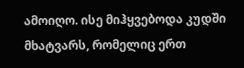ამოიღო. ისე მიჰყვებოდა კუდში მხატვარს, რომელიც ერთ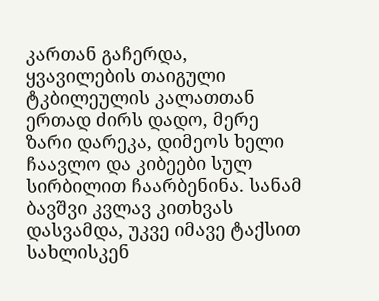კართან გაჩერდა, ყვავილების თაიგული ტკბილეულის კალათთან ერთად ძირს დადო, მერე ზარი დარეკა, დიმეოს ხელი ჩაავლო და კიბეები სულ სირბილით ჩაარბენინა. სანამ ბავშვი კვლავ კითხვას დასვამდა, უკვე იმავე ტაქსით სახლისკენ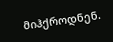მიჰქროდნენ.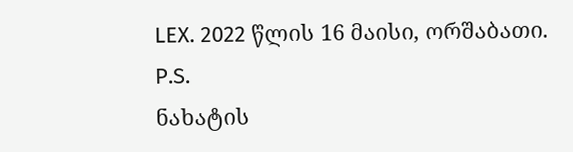LEX. 2022 წლის 16 მაისი, ორშაბათი.
P.S.
ნახატის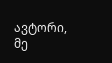ავტორი, მე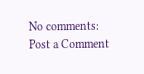No comments:
Post a Comment